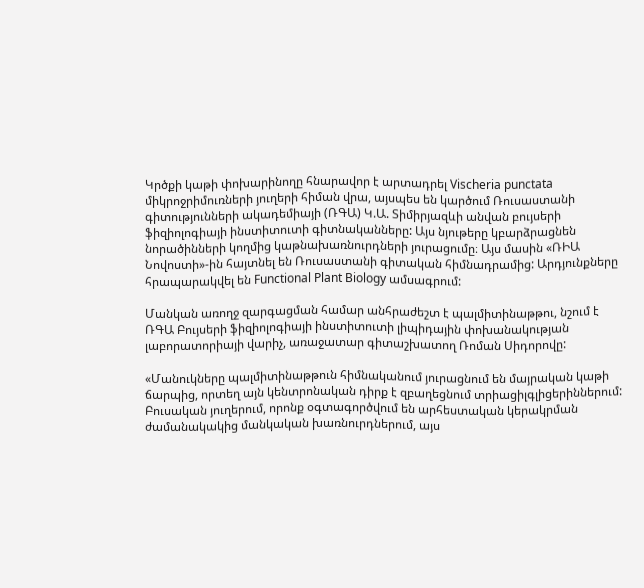Կրծքի կաթի փոխարինողը հնարավոր է արտադրել Vischeria punctata միկրոջրիմուռների յուղերի հիման վրա, այսպես են կարծում Ռուսաստանի գիտությունների ակադեմիայի (ՌԳԱ) Կ.Ա. Տիմիրյազևի անվան բույսերի ֆիզիոլոգիայի ինստիտուտի գիտնականները: Այս նյութերը կբարձրացնեն նորածինների կողմից կաթնախառնուրդների յուրացումը։ Այս մասին «ՌԻԱ Նովոստի»-ին հայտնել են Ռուսաստանի գիտական հիմնադրամից: Արդյունքները հրապարակվել են Functional Plant Biology ամսագրում:

Մանկան առողջ զարգացման համար անհրաժեշտ է պալմիտինաթթու, նշում է ՌԳԱ Բույսերի ֆիզիոլոգիայի ինստիտուտի լիպիդային փոխանակության լաբորատորիայի վարիչ, առաջատար գիտաշխատող Ռոման Սիդորովը:

«Մանուկները պալմիտինաթթուն հիմնականում յուրացնում են մայրական կաթի ճարպից, որտեղ այն կենտրոնական դիրք է զբաղեցնում տրիացիլգլիցերիններում: Բուսական յուղերում, որոնք օգտագործվում են արհեստական կերակրման ժամանակակից մանկական խառնուրդներում, այս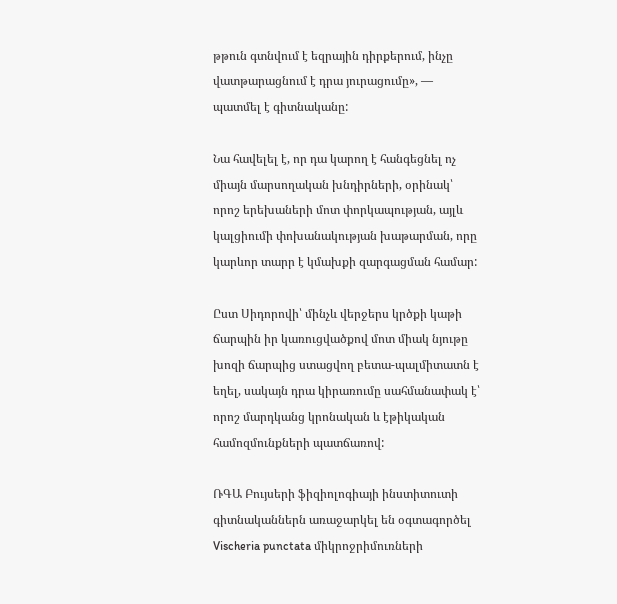թթուն գտնվում է եզրային դիրքերում, ինչը վատթարացնում է դրա յուրացումը», — պատմել է գիտնականը:

Նա հավելել է, որ դա կարող է հանգեցնել ոչ միայն մարսողական խնդիրների, օրինակ՝ որոշ երեխաների մոտ փորկապության, այլև կալցիումի փոխանակության խաթարման, որը կարևոր տարր է կմախքի զարգացման համար:

Ըստ Սիդորովի՝ մինչև վերջերս կրծքի կաթի ճարպին իր կառուցվածքով մոտ միակ նյութը խոզի ճարպից ստացվող բետա-պալմիտատն է եղել, սակայն դրա կիրառումը սահմանափակ է՝ որոշ մարդկանց կրոնական և էթիկական համոզմունքների պատճառով:

ՌԳԱ Բույսերի ֆիզիոլոգիայի ինստիտուտի գիտնականներն առաջարկել են օգտագործել Vischeria punctata միկրոջրիմուռների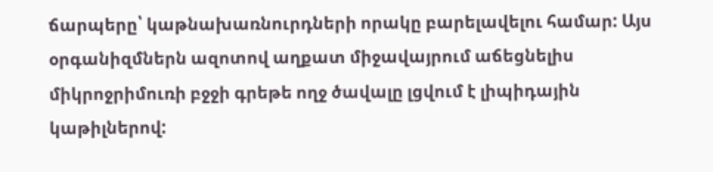ճարպերը՝ կաթնախառնուրդների որակը բարելավելու համար: Այս օրգանիզմներն ազոտով աղքատ միջավայրում աճեցնելիս միկրոջրիմուռի բջջի գրեթե ողջ ծավալը լցվում է լիպիդային կաթիլներով: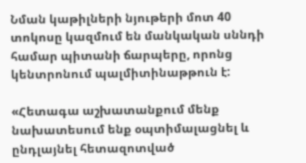Նման կաթիլների նյութերի մոտ 40 տոկոսը կազմում են մանկական սննդի համար պիտանի ճարպերը, որոնց կենտրոնում պալմիտինաթթուն է:

«Հետագա աշխատանքում մենք նախատեսում ենք օպտիմալացնել և ընդլայնել հետազոտված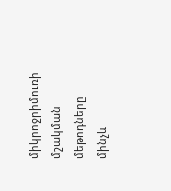միկրոջրիմուռի մշակման մեթոդները մինչև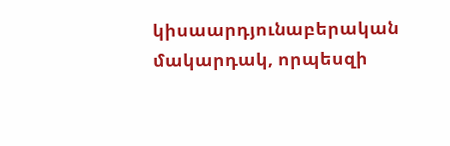կիսաարդյունաբերական մակարդակ, որպեսզի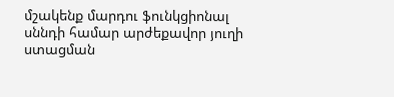մշակենք մարդու ֆունկցիոնալ սննդի համար արժեքավոր յուղի ստացման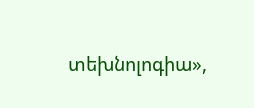տեխնոլոգիա»,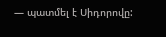— պատմել է Սիդորովը: